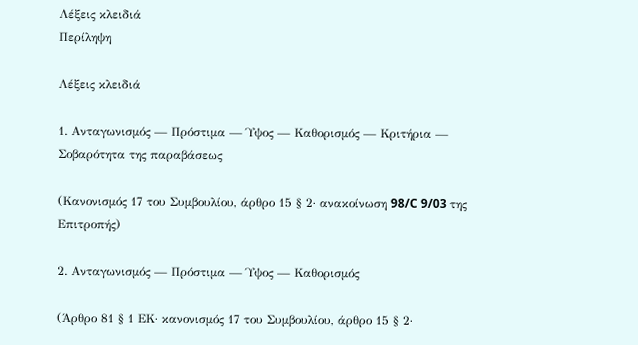Λέξεις κλειδιά
Περίληψη

Λέξεις κλειδιά

1. Ανταγωνισμός — Πρόστιμα — Ύψος — Καθορισμός — Κριτήρια — Σοβαρότητα της παραβάσεως

(Κανονισμός 17 του Συμβουλίου, άρθρο 15 § 2· ανακοίνωση 98/C 9/03 της Επιτροπής)

2. Ανταγωνισμός — Πρόστιμα — Ύψος — Καθορισμός

(Άρθρο 81 § 1 ΕΚ· κανονισμός 17 του Συμβουλίου, άρθρο 15 § 2·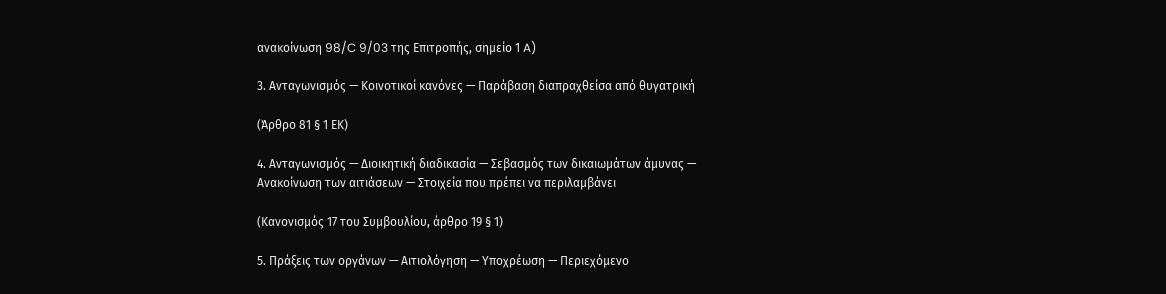ανακοίνωση 98/C 9/03 της Επιτροπής, σημείο 1 A)

3. Ανταγωνισμός — Κοινοτικοί κανόνες — Παράβαση διαπραχθείσα από θυγατρική

(Άρθρο 81 § 1 ΕΚ)

4. Ανταγωνισμός — Διοικητική διαδικασία — Σεβασμός των δικαιωμάτων άμυνας — Ανακοίνωση των αιτιάσεων — Στοιχεία που πρέπει να περιλαμβάνει

(Κανονισμός 17 του Συμβουλίου, άρθρο 19 § 1)

5. Πράξεις των οργάνων — Αιτιολόγηση — Υποχρέωση — Περιεχόμενο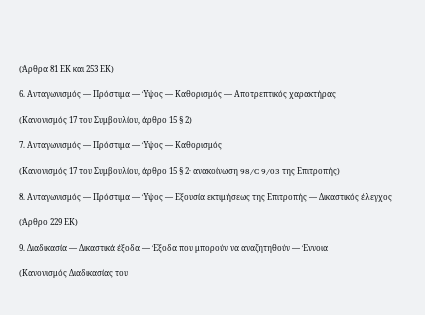(Άρθρα 81 ΕΚ και 253 ΕΚ)

6. Ανταγωνισμός — Πρόστιμα — Ύψος — Καθορισμός — Αποτρεπτικός χαρακτήρας

(Κανονισμός 17 του Συμβουλίου, άρθρο 15 § 2)

7. Ανταγωνισμός — Πρόστιμα — Ύψος — Καθορισμός

(Κανονισμός 17 του Συμβουλίου, άρθρο 15 § 2· ανακοίνωση 98/C 9/03 της Επιτροπής)

8. Ανταγωνισμός — Πρόστιμα — Ύψος — Εξουσία εκτιμήσεως της Επιτροπής — Δικαστικός έλεγχος

(Άρθρο 229 ΕΚ)

9. Διαδικασία — Δικαστικά έξοδα — Έξοδα που μπορούν να αναζητηθούν — Έννοια

(Κανονισμός Διαδικασίας του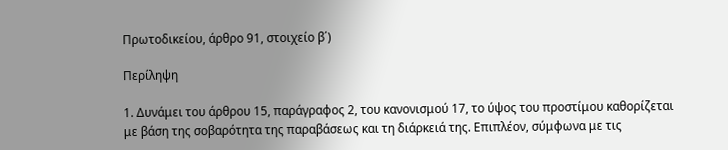Πρωτοδικείου, άρθρο 91, στοιχείο β΄)

Περίληψη

1. Δυνάμει του άρθρου 15, παράγραφος 2, του κανονισμού 17, το ύψος του προστίμου καθορίζεται με βάση της σοβαρότητα της παραβάσεως και τη διάρκειά της. Επιπλέον, σύμφωνα με τις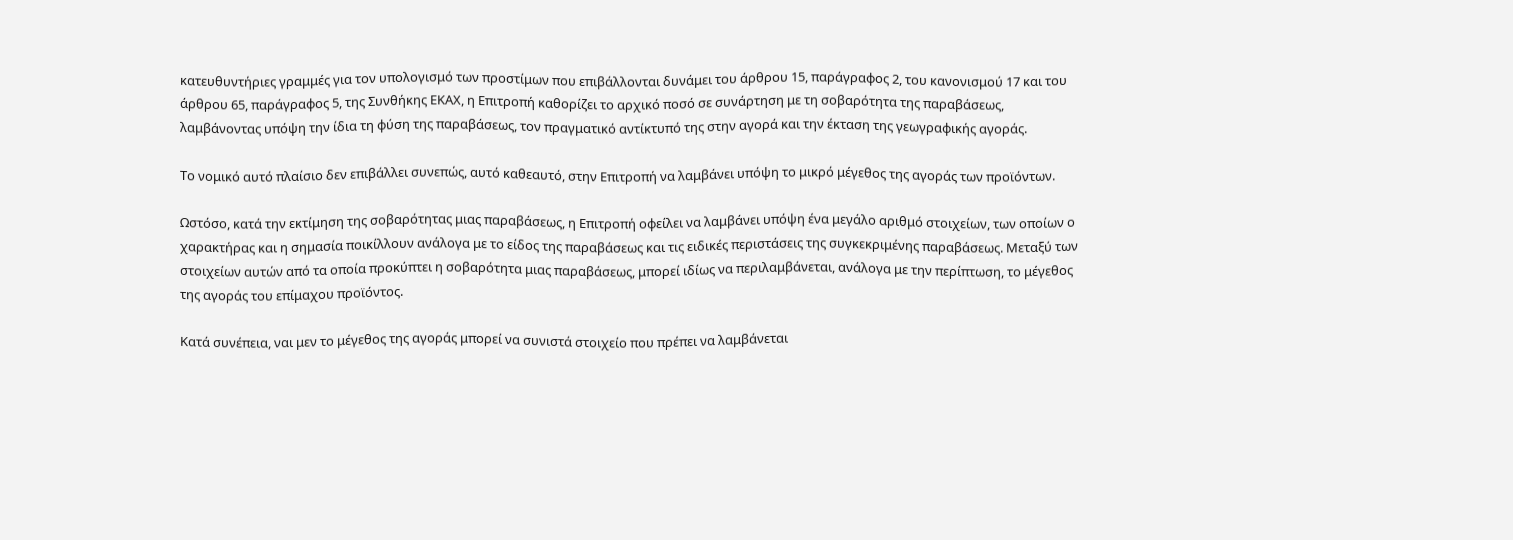κατευθυντήριες γραμμές για τον υπολογισμό των προστίμων που επιβάλλονται δυνάμει του άρθρου 15, παράγραφος 2, του κανονισμού 17 και του άρθρου 65, παράγραφος 5, της Συνθήκης ΕΚΑΧ, η Επιτροπή καθορίζει το αρχικό ποσό σε συνάρτηση με τη σοβαρότητα της παραβάσεως, λαμβάνοντας υπόψη την ίδια τη φύση της παραβάσεως, τον πραγματικό αντίκτυπό της στην αγορά και την έκταση της γεωγραφικής αγοράς.

Το νομικό αυτό πλαίσιο δεν επιβάλλει συνεπώς, αυτό καθεαυτό, στην Επιτροπή να λαμβάνει υπόψη το μικρό μέγεθος της αγοράς των προϊόντων.

Ωστόσο, κατά την εκτίμηση της σοβαρότητας μιας παραβάσεως, η Επιτροπή οφείλει να λαμβάνει υπόψη ένα μεγάλο αριθμό στοιχείων, των οποίων ο χαρακτήρας και η σημασία ποικίλλουν ανάλογα με το είδος της παραβάσεως και τις ειδικές περιστάσεις της συγκεκριμένης παραβάσεως. Μεταξύ των στοιχείων αυτών από τα οποία προκύπτει η σοβαρότητα μιας παραβάσεως, μπορεί ιδίως να περιλαμβάνεται, ανάλογα με την περίπτωση, το μέγεθος της αγοράς του επίμαχου προϊόντος.

Κατά συνέπεια, ναι μεν το μέγεθος της αγοράς μπορεί να συνιστά στοιχείο που πρέπει να λαμβάνεται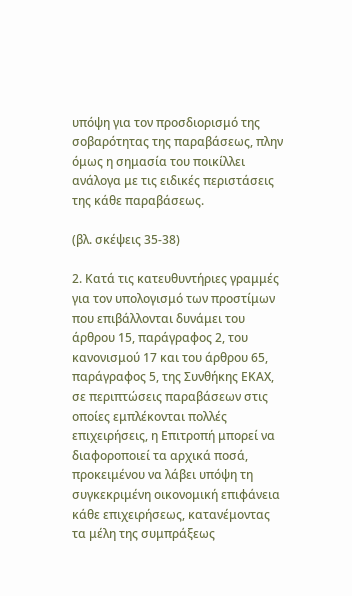υπόψη για τον προσδιορισμό της σοβαρότητας της παραβάσεως, πλην όμως η σημασία του ποικίλλει ανάλογα με τις ειδικές περιστάσεις της κάθε παραβάσεως.

(βλ. σκέψεις 35-38)

2. Κατά τις κατευθυντήριες γραμμές για τον υπολογισμό των προστίμων που επιβάλλονται δυνάμει του άρθρου 15, παράγραφος 2, του κανονισμού 17 και του άρθρου 65, παράγραφος 5, της Συνθήκης ΕΚΑΧ, σε περιπτώσεις παραβάσεων στις οποίες εμπλέκονται πολλές επιχειρήσεις, η Επιτροπή μπορεί να διαφοροποιεί τα αρχικά ποσά, προκειμένου να λάβει υπόψη τη συγκεκριμένη οικονομική επιφάνεια κάθε επιχειρήσεως, κατανέμοντας τα μέλη της συμπράξεως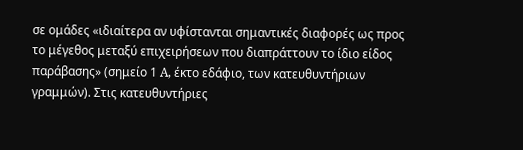σε ομάδες «ιδιαίτερα αν υφίστανται σημαντικές διαφορές ως προς το μέγεθος μεταξύ επιχειρήσεων που διαπράττουν το ίδιο είδος παράβασης» (σημείο 1 A, έκτο εδάφιο, των κατευθυντήριων γραμμών). Στις κατευθυντήριες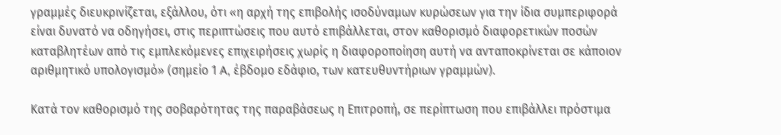γραμμές διευκρινίζεται, εξάλλου, ότι «η αρχή της επιβολής ισοδύναμων κυρώσεων για την ίδια συμπεριφορά είναι δυνατό να οδηγήσει, στις περιπτώσεις που αυτό επιβάλλεται, στον καθορισμό διαφορετικών ποσών καταβλητέων από τις εμπλεκόμενες επιχειρήσεις χωρίς η διαφοροποίηση αυτή να ανταποκρίνεται σε κάποιον αριθμητικό υπολογισμό» (σημείο 1 A, έβδομο εδάφιο, των κατευθυντήριων γραμμών).

Κατά τον καθορισμό της σοβαρότητας της παραβάσεως η Επιτροπή, σε περίπτωση που επιβάλλει πρόστιμα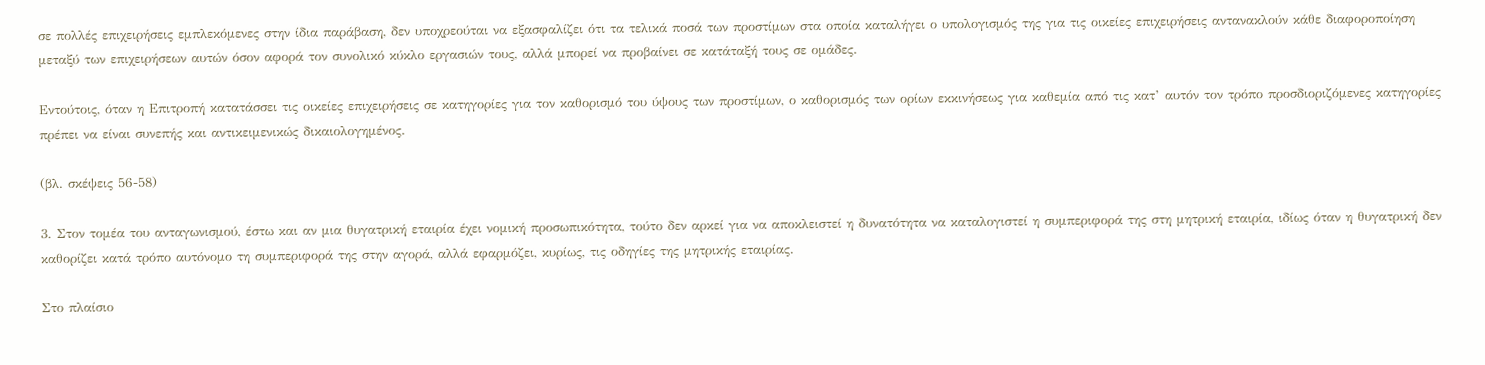σε πολλές επιχειρήσεις εμπλεκόμενες στην ίδια παράβαση, δεν υποχρεούται να εξασφαλίζει ότι τα τελικά ποσά των προστίμων στα οποία καταλήγει ο υπολογισμός της για τις οικείες επιχειρήσεις αντανακλούν κάθε διαφοροποίηση μεταξύ των επιχειρήσεων αυτών όσον αφορά τον συνολικό κύκλο εργασιών τους, αλλά μπορεί να προβαίνει σε κατάταξή τους σε ομάδες.

Εντούτοις, όταν η Επιτροπή κατατάσσει τις οικείες επιχειρήσεις σε κατηγορίες για τον καθορισμό του ύψους των προστίμων, ο καθορισμός των ορίων εκκινήσεως για καθεμία από τις κατ’ αυτόν τον τρόπο προσδιοριζόμενες κατηγορίες πρέπει να είναι συνεπής και αντικειμενικώς δικαιολογημένος.

(βλ. σκέψεις 56-58)

3. Στον τομέα του ανταγωνισμού, έστω και αν μια θυγατρική εταιρία έχει νομική προσωπικότητα, τούτο δεν αρκεί για να αποκλειστεί η δυνατότητα να καταλογιστεί η συμπεριφορά της στη μητρική εταιρία, ιδίως όταν η θυγατρική δεν καθορίζει κατά τρόπο αυτόνομο τη συμπεριφορά της στην αγορά, αλλά εφαρμόζει, κυρίως, τις οδηγίες της μητρικής εταιρίας.

Στο πλαίσιο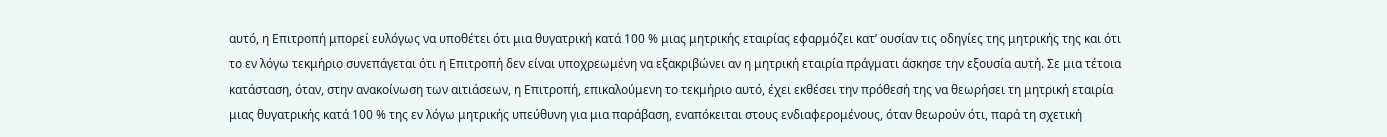αυτό, η Επιτροπή μπορεί ευλόγως να υποθέτει ότι μια θυγατρική κατά 100 % μιας μητρικής εταιρίας εφαρμόζει κατ’ ουσίαν τις οδηγίες της μητρικής της και ότι το εν λόγω τεκμήριο συνεπάγεται ότι η Επιτροπή δεν είναι υποχρεωμένη να εξακριβώνει αν η μητρική εταιρία πράγματι άσκησε την εξουσία αυτή. Σε μια τέτοια κατάσταση, όταν, στην ανακοίνωση των αιτιάσεων, η Επιτροπή, επικαλούμενη το τεκμήριο αυτό, έχει εκθέσει την πρόθεσή της να θεωρήσει τη μητρική εταιρία μιας θυγατρικής κατά 100 % της εν λόγω μητρικής υπεύθυνη για μια παράβαση, εναπόκειται στους ενδιαφερομένους, όταν θεωρούν ότι, παρά τη σχετική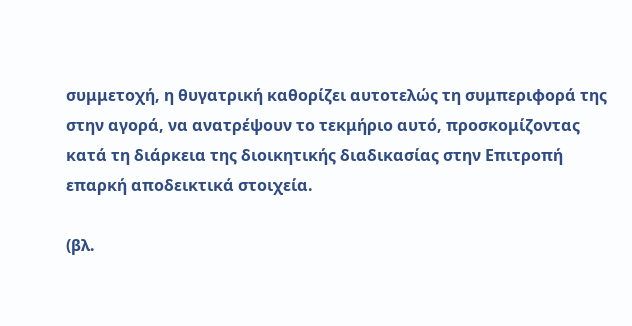συμμετοχή, η θυγατρική καθορίζει αυτοτελώς τη συμπεριφορά της στην αγορά, να ανατρέψουν το τεκμήριο αυτό, προσκομίζοντας κατά τη διάρκεια της διοικητικής διαδικασίας στην Επιτροπή επαρκή αποδεικτικά στοιχεία.

(βλ.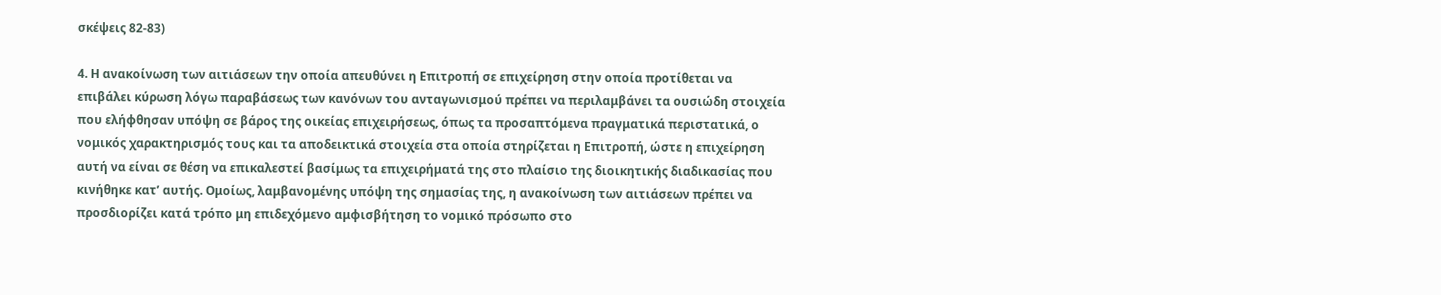σκέψεις 82-83)

4. Η ανακοίνωση των αιτιάσεων την οποία απευθύνει η Επιτροπή σε επιχείρηση στην οποία προτίθεται να επιβάλει κύρωση λόγω παραβάσεως των κανόνων του ανταγωνισμού πρέπει να περιλαμβάνει τα ουσιώδη στοιχεία που ελήφθησαν υπόψη σε βάρος της οικείας επιχειρήσεως, όπως τα προσαπτόμενα πραγματικά περιστατικά, ο νομικός χαρακτηρισμός τους και τα αποδεικτικά στοιχεία στα οποία στηρίζεται η Επιτροπή, ώστε η επιχείρηση αυτή να είναι σε θέση να επικαλεστεί βασίμως τα επιχειρήματά της στο πλαίσιο της διοικητικής διαδικασίας που κινήθηκε κατ’ αυτής. Ομοίως, λαμβανομένης υπόψη της σημασίας της, η ανακοίνωση των αιτιάσεων πρέπει να προσδιορίζει κατά τρόπο μη επιδεχόμενο αμφισβήτηση το νομικό πρόσωπο στο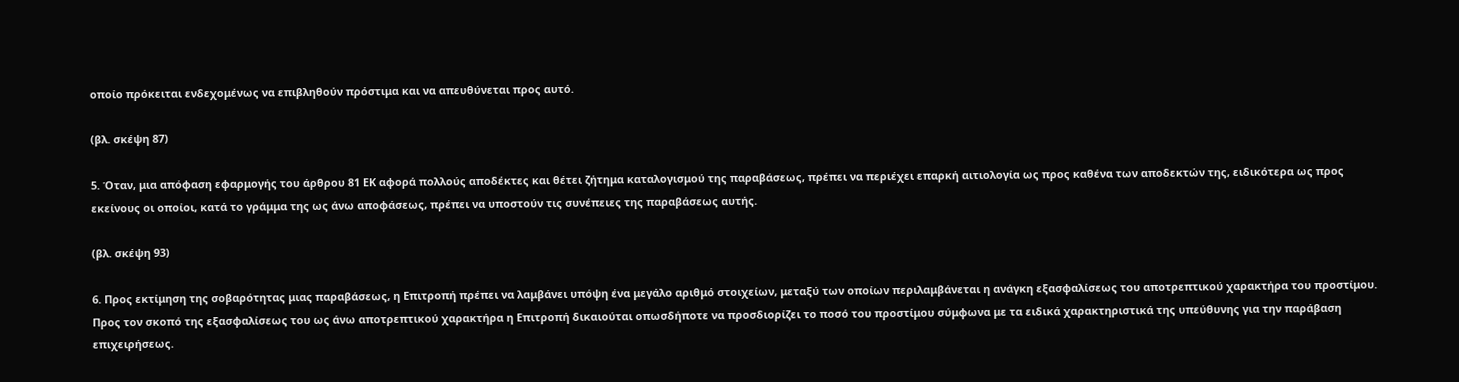οποίο πρόκειται ενδεχομένως να επιβληθούν πρόστιμα και να απευθύνεται προς αυτό.

(βλ. σκέψη 87)

5. Όταν, μια απόφαση εφαρμογής του άρθρου 81 ΕΚ αφορά πολλούς αποδέκτες και θέτει ζήτημα καταλογισμού της παραβάσεως, πρέπει να περιέχει επαρκή αιτιολογία ως προς καθένα των αποδεκτών της, ειδικότερα ως προς εκείνους οι οποίοι, κατά το γράμμα της ως άνω αποφάσεως, πρέπει να υποστούν τις συνέπειες της παραβάσεως αυτής.

(βλ. σκέψη 93)

6. Προς εκτίμηση της σοβαρότητας μιας παραβάσεως, η Επιτροπή πρέπει να λαμβάνει υπόψη ένα μεγάλο αριθμό στοιχείων, μεταξύ των οποίων περιλαμβάνεται η ανάγκη εξασφαλίσεως του αποτρεπτικού χαρακτήρα του προστίμου. Προς τον σκοπό της εξασφαλίσεως του ως άνω αποτρεπτικού χαρακτήρα η Επιτροπή δικαιούται οπωσδήποτε να προσδιορίζει το ποσό του προστίμου σύμφωνα με τα ειδικά χαρακτηριστικά της υπεύθυνης για την παράβαση επιχειρήσεως.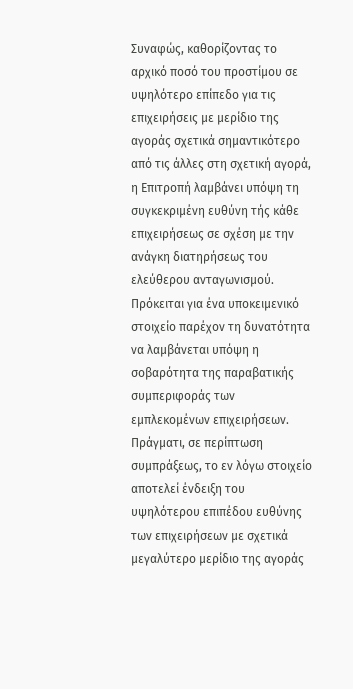Συναφώς, καθορίζοντας το αρχικό ποσό του προστίμου σε υψηλότερο επίπεδο για τις επιχειρήσεις με μερίδιο της αγοράς σχετικά σημαντικότερο από τις άλλες στη σχετική αγορά, η Επιτροπή λαμβάνει υπόψη τη συγκεκριμένη ευθύνη τής κάθε επιχειρήσεως σε σχέση με την ανάγκη διατηρήσεως του ελεύθερου ανταγωνισμού. Πρόκειται για ένα υποκειμενικό στοιχείο παρέχον τη δυνατότητα να λαμβάνεται υπόψη η σοβαρότητα της παραβατικής συμπεριφοράς των εμπλεκομένων επιχειρήσεων. Πράγματι, σε περίπτωση συμπράξεως, το εν λόγω στοιχείο αποτελεί ένδειξη του υψηλότερου επιπέδου ευθύνης των επιχειρήσεων με σχετικά μεγαλύτερο μερίδιο της αγοράς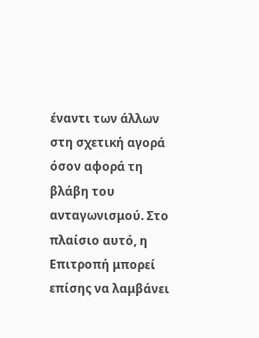έναντι των άλλων στη σχετική αγορά όσον αφορά τη βλάβη του ανταγωνισμού. Στο πλαίσιο αυτό, η Επιτροπή μπορεί επίσης να λαμβάνει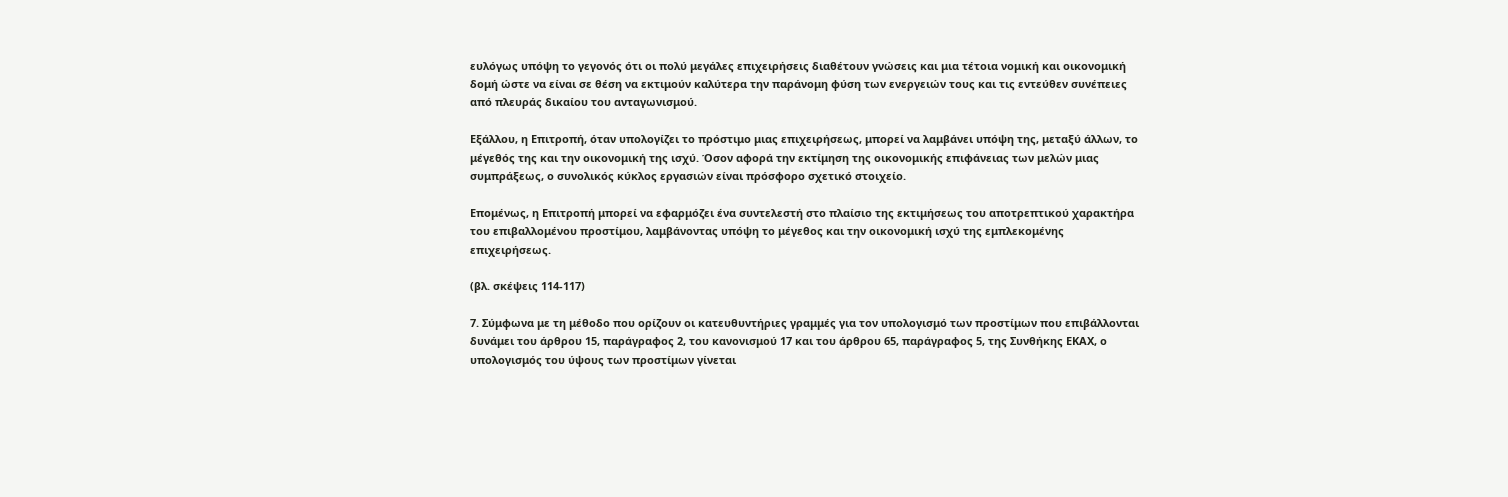ευλόγως υπόψη το γεγονός ότι οι πολύ μεγάλες επιχειρήσεις διαθέτουν γνώσεις και μια τέτοια νομική και οικονομική δομή ώστε να είναι σε θέση να εκτιμούν καλύτερα την παράνομη φύση των ενεργειών τους και τις εντεύθεν συνέπειες από πλευράς δικαίου του ανταγωνισμού.

Εξάλλου, η Επιτροπή, όταν υπολογίζει το πρόστιμο μιας επιχειρήσεως, μπορεί να λαμβάνει υπόψη της, μεταξύ άλλων, το μέγεθός της και την οικονομική της ισχύ. Όσον αφορά την εκτίμηση της οικονομικής επιφάνειας των μελών μιας συμπράξεως, ο συνολικός κύκλος εργασιών είναι πρόσφορο σχετικό στοιχείο.

Επομένως, η Επιτροπή μπορεί να εφαρμόζει ένα συντελεστή στο πλαίσιο της εκτιμήσεως του αποτρεπτικού χαρακτήρα του επιβαλλομένου προστίμου, λαμβάνοντας υπόψη το μέγεθος και την οικονομική ισχύ της εμπλεκομένης επιχειρήσεως.

(βλ. σκέψεις 114-117)

7. Σύμφωνα με τη μέθοδο που ορίζουν οι κατευθυντήριες γραμμές για τον υπολογισμό των προστίμων που επιβάλλονται δυνάμει του άρθρου 15, παράγραφος 2, του κανονισμού 17 και του άρθρου 65, παράγραφος 5, της Συνθήκης ΕΚΑΧ, ο υπολογισμός του ύψους των προστίμων γίνεται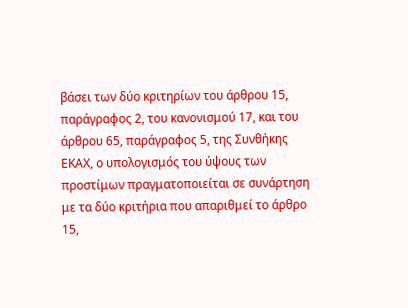βάσει των δύο κριτηρίων του άρθρου 15, παράγραφος 2, του κανονισμού 17, και του άρθρου 65, παράγραφος 5, της Συνθήκης ΕΚΑΧ, ο υπολογισμός του ύψους των προστίμων πραγματοποιείται σε συνάρτηση με τα δύο κριτήρια που απαριθμεί το άρθρο 15,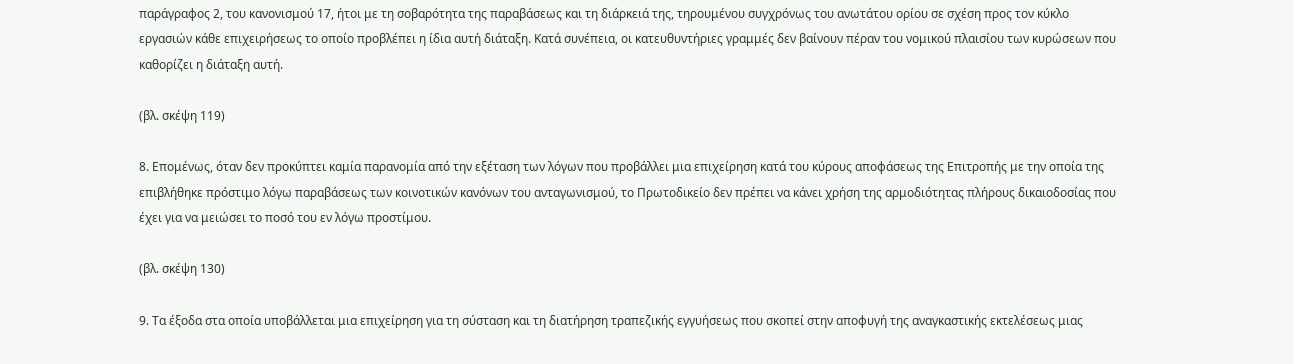παράγραφος 2, του κανονισμού 17, ήτοι με τη σοβαρότητα της παραβάσεως και τη διάρκειά της, τηρουμένου συγχρόνως του ανωτάτου ορίου σε σχέση προς τον κύκλο εργασιών κάθε επιχειρήσεως το οποίο προβλέπει η ίδια αυτή διάταξη. Κατά συνέπεια, οι κατευθυντήριες γραμμές δεν βαίνουν πέραν του νομικού πλαισίου των κυρώσεων που καθορίζει η διάταξη αυτή.

(βλ. σκέψη 119)

8. Επομένως, όταν δεν προκύπτει καμία παρανομία από την εξέταση των λόγων που προβάλλει μια επιχείρηση κατά του κύρους αποφάσεως της Επιτροπής με την οποία της επιβλήθηκε πρόστιμο λόγω παραβάσεως των κοινοτικών κανόνων του ανταγωνισμού, το Πρωτοδικείο δεν πρέπει να κάνει χρήση της αρμοδιότητας πλήρους δικαιοδοσίας που έχει για να μειώσει το ποσό του εν λόγω προστίμου.

(βλ. σκέψη 130)

9. Τα έξοδα στα οποία υποβάλλεται μια επιχείρηση για τη σύσταση και τη διατήρηση τραπεζικής εγγυήσεως που σκοπεί στην αποφυγή της αναγκαστικής εκτελέσεως μιας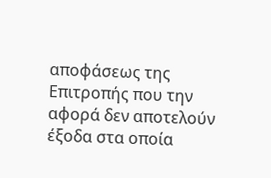αποφάσεως της Επιτροπής που την αφορά δεν αποτελούν έξοδα στα οποία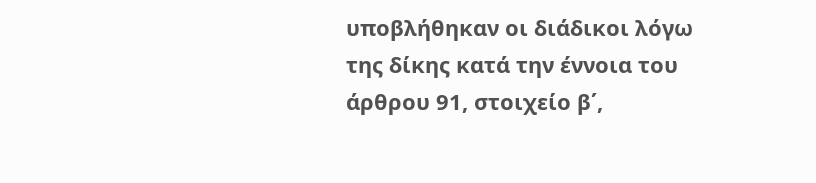υποβλήθηκαν οι διάδικοι λόγω της δίκης κατά την έννοια του άρθρου 91, στοιχείο β΄,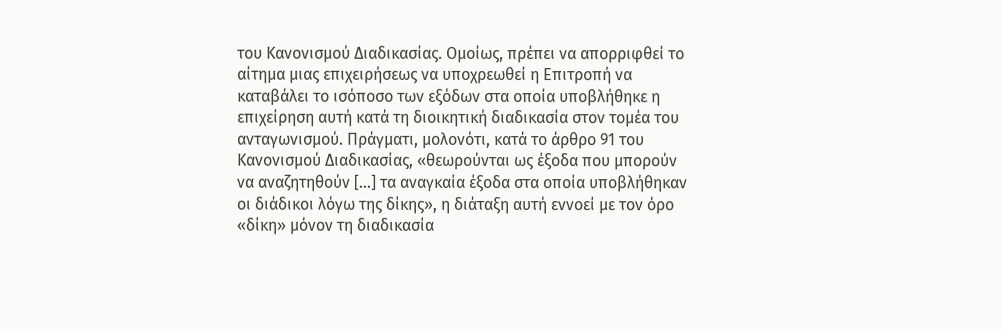του Κανονισμού Διαδικασίας. Ομοίως, πρέπει να απορριφθεί το αίτημα μιας επιχειρήσεως να υποχρεωθεί η Επιτροπή να καταβάλει το ισόποσο των εξόδων στα οποία υποβλήθηκε η επιχείρηση αυτή κατά τη διοικητική διαδικασία στον τομέα του ανταγωνισμού. Πράγματι, μολονότι, κατά το άρθρο 91 του Κανονισμού Διαδικασίας, «θεωρούνται ως έξοδα που μπορούν να αναζητηθούν [...] τα αναγκαία έξοδα στα οποία υποβλήθηκαν οι διάδικοι λόγω της δίκης», η διάταξη αυτή εννοεί με τον όρο «δίκη» μόνον τη διαδικασία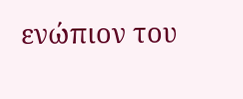ενώπιον του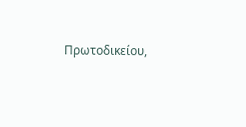Πρωτοδικείου,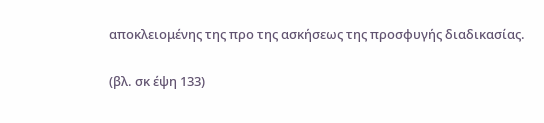αποκλειομένης της προ της ασκήσεως της προσφυγής διαδικασίας.

(βλ. σκ έψη 133)